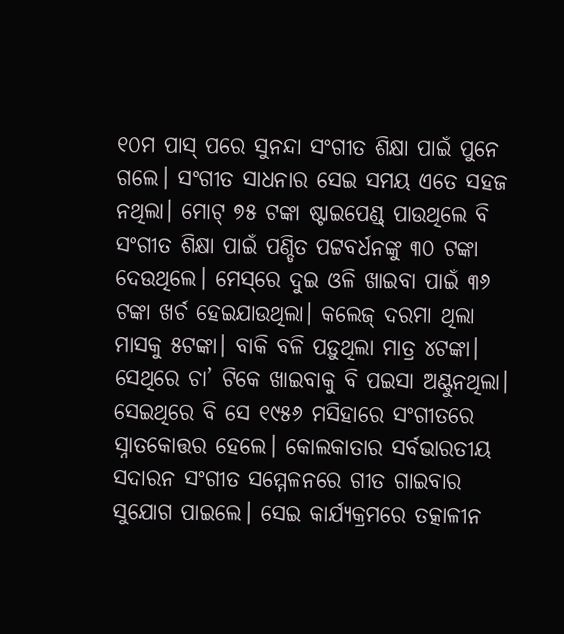୧୦ମ ପାସ୍‌ ପରେ ସୁନନ୍ଦା ସଂଗୀତ ଶିକ୍ଷା ପାଇଁ ପୁନେ ଗଲେ। ସଂଗୀତ ସାଧନାର ସେଇ ସମୟ ଏତେ ସହଜ ନଥିଲା। ମୋଟ୍‌ ୭୫ ଟଙ୍କା ଷ୍ଟାଇପେଣ୍ଡ୍‌ ପାଉଥିଲେ ବି ସଂଗୀତ ଶିକ୍ଷା ପାଇଁ ପଣ୍ଡିତ ପଟ୍ଟବର୍ଧନଙ୍କୁ ୩୦ ଟଙ୍କା ଦେଉଥିଲେ। ମେସ୍‌ରେ ଦୁଇ ଓଳି ଖାଇବା ପାଇଁ ୩୬ ଟଙ୍କା ଖର୍ଚ ହେଇଯାଉଥିଲା। କଲେଜ୍‌ ଦରମା ଥିଲା ମାସକୁ ୫ଟଙ୍କା। ବାକି ବଳି ପଡ଼ୁଥିଲା ମାତ୍ର ୪ଟଙ୍କା। ସେଥିରେ ଚା’ ଟିକେ ଖାଇବାକୁ ବି ପଇସା ଅଣ୍ଟୁନଥିଲା। ସେଇଥିରେ ବି ସେ ୧୯୫୬ ମସିହାରେ ସଂଗୀତରେ ସ୍ନାତକୋତ୍ତର ହେଲେ। କୋଲକାତାର ସର୍ବଭାରତୀୟ ସଦାରନ ସଂଗୀତ ସମ୍ମେଳନରେ ଗୀତ ଗାଇବାର ସୁଯୋଗ ପାଇଲେ। ‌ସେଇ କାର୍ଯ୍ୟକ୍ରମରେ ତତ୍କାଳୀନ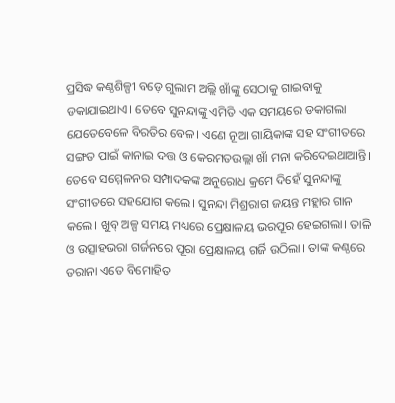ପ୍ରସିଦ୍ଧ କଣ୍ଠଶିଳ୍ପୀ ବଡ଼େ ଗୁଲାମ ଅଲ୍ଲି ଖାଁଙ୍କୁ ସେଠାକୁ ଗାଇବାକୁ ଡକାଯାଇଥାଏ। ତେବେ ସୁନନ୍ଦାଙ୍କୁ ଏମିତି ଏକ ସମୟରେ ଡକାଗଲା ଯେତେବେଳେ ବିରତିର ବେଳ। ଏଣେ ନୂଆ ଗାୟିକାଙ୍କ ସହ ସଂଗୀତ‌ରେ ସଙ୍ଗତ ପାଇଁ କାନାଇ ଦତ୍ତ ଓ କେରମତଉଲ୍ଲା ଖାଁ ମନା କରିଦେଇଥାଆନ୍ତି। ତେବେ ସମ୍ମେଳନର ସମ୍ପାଦକଙ୍କ ଅନୁରୋଧ କ୍ରମେ ଦିହେଁ ସୁନନ୍ଦାଙ୍କୁ ସଂଗୀତରେ ସହଯୋଗ କଲେ। ସୁନନ୍ଦା ମିଶ୍ରରାଗ ଜୟନ୍ତ ମହ୍ଲାର ଗାନ କଲେ। ଖୁବ୍‌ ଅଳ୍ପ ସମୟ ମଧ୍ୟରେ ପ୍ରେକ୍ଷାଳୟ ଭରପୂର ହେଇଗଲା। ତାଳି ଓ ଉତ୍ସାହଭରା ଗର୍ଜନରେ ‌ପୂରା ପ୍ରେକ୍ଷାଳୟ ଗର୍ଜି ଉଠିଲା। ତାଙ୍କ କଣ୍ଠରେ ତରାନ‌ା ଏତେ ବିମୋହିତ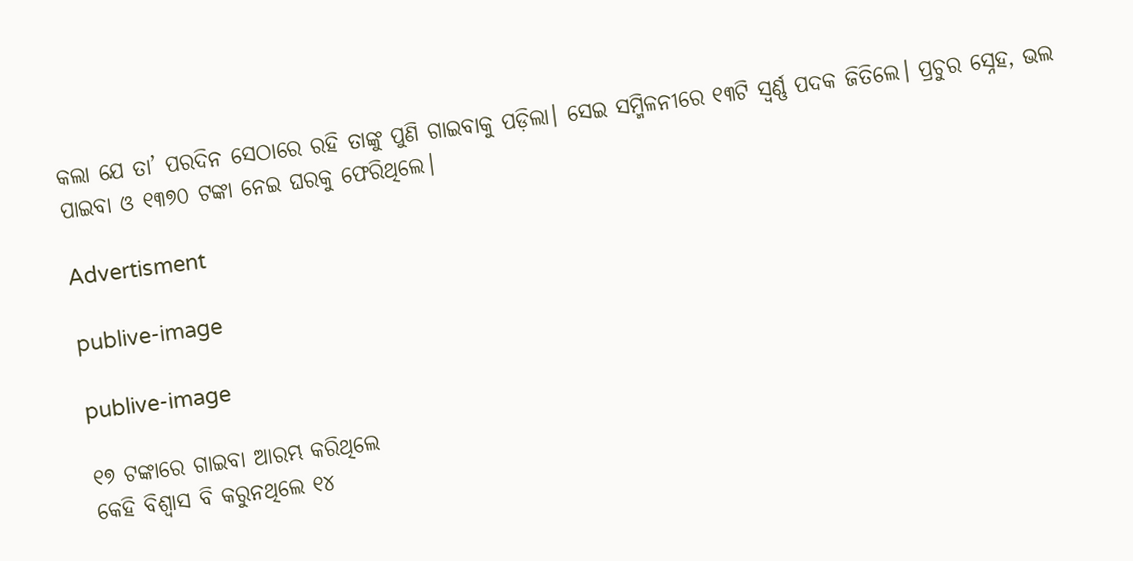କଲା ଯେ ତା’ ପରଦିନ ସେଠାରେ ରହି ତାଙ୍କୁ ପୁଣି ଗାଇବାକୁ ପଡ଼ିଲା। ସେଇ ସମ୍ମିଳନୀରେ ୧୩ଟି ସ୍ବର୍ଣ୍ଣ ପଦକ ଜିତିଲେ। ପ୍ରଚୁର ସ୍ନେହ, ଭଲ ପାଇବା ଓ ୧୩୭୦ ଟଙ୍କା ନେଇ ଘରକୁ ଫେରିଥିଲେ।

Advertisment

publive-image

publive-image

୧୭ ଟଙ୍କାରେ ଗାଇବା ଆରମ୍ଭ କରିଥିଲେ
କେହି ବିଶ୍ବାସ ବି କରୁନଥିଲେ ୧୪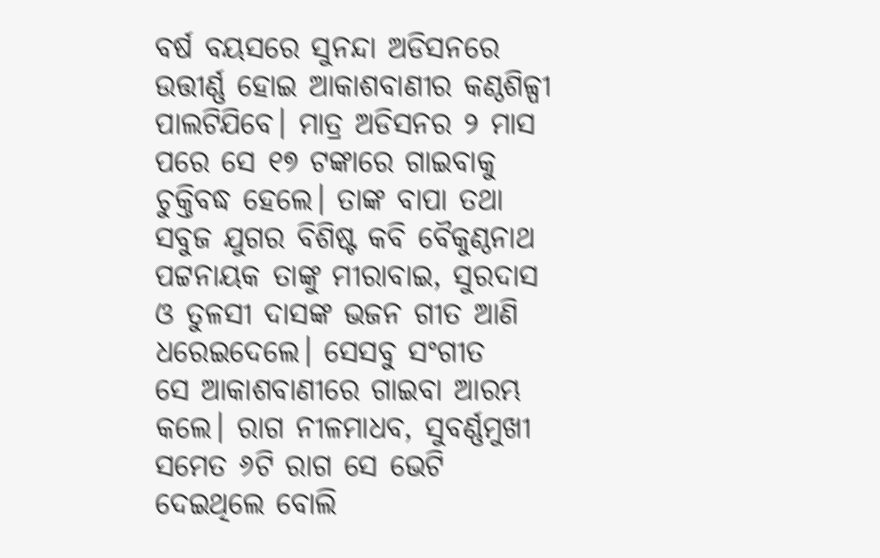ବର୍ଷ ବୟସରେ ସୁନନ୍ଦା ଅଡିସନରେ ଉତ୍ତୀର୍ଣ୍ଣ ହୋଇ ଆକାଶବାଣୀର କଣ୍ଠଶିଳ୍ପୀ ପାଲଟିଯିବେ। ମାତ୍ର ଅଡିସନର ୨ ମାସ ପରେ ସେ ୧୭ ଟଙ୍କାରେ ଗାଇବାକୁ ଚୁକ୍ତିବଦ୍ଧ ହେଲେ। ତାଙ୍କ ବାପା ତଥା ସବୁଜ ଯୁଗର ବିଶିଷ୍ଟ କବି ବୈକୁଣ୍ଠନାଥ ପଟ୍ଟନାୟକ ତାଙ୍କୁ ମୀରାବାଇ, ସୁରଦାସ ଓ ତୁଳସୀ ଦାସଙ୍କ ଭଜନ ଗୀତ ଆଣି ଧରେଇଦେଲେ। ସେସବୁ ସଂଗୀତ ସେ ‌ଆକାଶବାଣୀରେ ଗାଇବା ଆରମ୍ଭ କଲେ। ରାଗ ନୀଳମାଧବ, ସୁବର୍ଣ୍ଣମୁଖୀ ସମେତ ୬ଟି ରାଗ ସେ ଭେଟି ଦେଇଥିଲେ ବୋଲି‌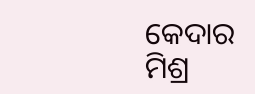କେଦାର ମିଶ୍ର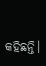କହିଛନ୍ତି।